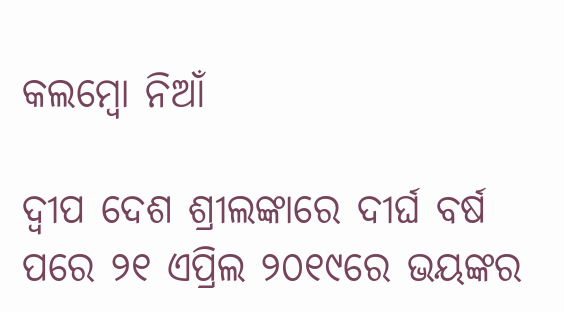କଲମ୍ବୋ ନିଆଁ

ଦ୍ୱୀପ ଦେଶ ଶ୍ରୀଲଙ୍କାରେ ଦୀର୍ଘ ବର୍ଷ ପରେ ୨୧ ଏପ୍ରିଲ ୨୦୧୯ରେ ଭୟଙ୍କର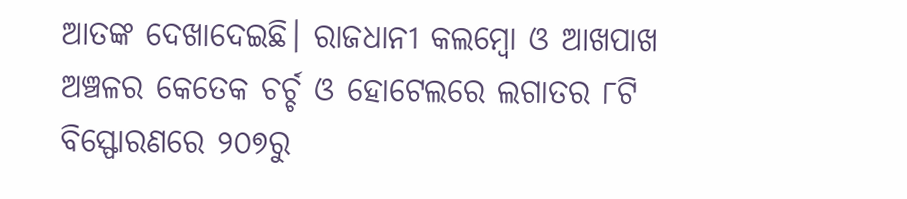ଆତଙ୍କ ଦେଖାଦେଇଛି। ରାଜଧାନୀ କଲମ୍ବୋ ଓ ଆଖପାଖ  ଅଞ୍ଚଳର କେତେକ ଚର୍ଚ୍ଚ ଓ ହୋଟେଲରେ ଲଗାତର ୮ଟି ବିସ୍ଫୋରଣରେ ୨୦୭ରୁ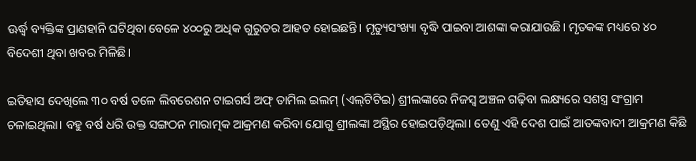ଊର୍ଦ୍ଧ୍ୱ ବ୍ୟକ୍ତିଙ୍କ ପ୍ରାଣହାନି ଘଟିଥିବା ବେଳେ ୪୦୦ରୁ ଅଧିକ ଗୁରୁତର ଆହତ ହୋଇଛନ୍ତି। ମୃତ୍ୟୁସଂଖ୍ୟା ବୃଦ୍ଧି ପାଇବା ଆଶଙ୍କା କରାଯାଉଛି। ମୃତକଙ୍କ ମଧ୍ୟରେ ୪୦ ବିଦେଶୀ ଥିବା ଖବର ମିଳିଛି।

ଇତିହାସ ଦେଖିଲେ ୩୦ ବର୍ଷ ତଳେ ଲିବରେଶନ ଟାଇଗର୍ସ ଅଫ୍‌ ତାମିଲ ଇଲମ୍‌ (ଏଲ୍‌ଟିଟିଇ) ଶ୍ରୀଲଙ୍କାରେ ନିଜସ୍ବ ଅଞ୍ଚଳ ଗଢ଼ିବା ଲକ୍ଷ୍ୟରେ ସଶସ୍ତ୍ର ସଂଗ୍ରାମ ଚଳାଇଥିଲା। ବହୁ ବର୍ଷ ଧରି ଉକ୍ତ ସଙ୍ଗଠନ ମାରାତ୍ମକ ଆକ୍ରମଣ କରିବା ଯୋଗୁ ଶ୍ରୀଲଙ୍କା ଅସ୍ଥିର ହୋଇପଡ଼ିଥିଲା। ତେଣୁ ଏହି ଦେଶ ପାଇଁ ଆତଙ୍କବାଦୀ ଆକ୍ରମଣ କିଛି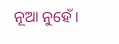ନୂଆ ନୁହେଁ।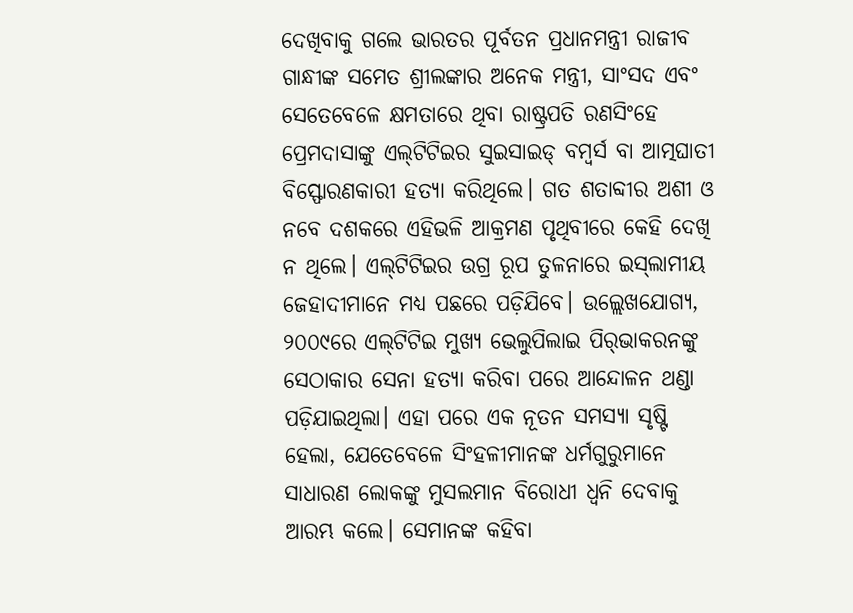ଦେଖିବାକୁ ଗଲେ ଭାରତର ପୂର୍ବତନ ପ୍ରଧାନମନ୍ତ୍ରୀ ରାଜୀବ ଗାନ୍ଧୀଙ୍କ ସମେତ ଶ୍ରୀଲଙ୍କାର ଅନେକ ମନ୍ତ୍ରୀ, ସାଂସଦ ଏବଂ ସେତେବେଳେ କ୍ଷମତାରେ ଥିବା ରାଷ୍ଟ୍ରପତି ରଣସିଂହେ ପ୍ରେମଦାସାଙ୍କୁ ଏଲ୍‌ଟିଟିଇର ସୁଇସାଇଡ୍‌ ବମ୍ବର୍ସ ବା ଆତ୍ମଘାତୀ ବିସ୍ଫୋରଣକାରୀ ହତ୍ୟା କରିଥିଲେ। ଗତ ଶତାବ୍ଦୀର ଅଶୀ ଓ ନବେ ଦଶକରେ ଏହିଭଳି ଆକ୍ରମଣ ପୃଥିବୀରେ କେହି ଦେଖି ନ ଥିଲେ। ଏଲ୍‌ଟିଟିଇର ଉଗ୍ର ରୂପ ତୁଳନାରେ ଇସ୍‌ଲାମୀୟ ଜେହାଦୀମାନେ ମଧ୍ୟ ପଛରେ ପଡ଼ିଯିବେ। ଉଲ୍ଲେଖଯୋଗ୍ୟ, ୨୦୦୯ରେ ଏଲ୍‌ଟିଟିଇ ମୁଖ୍ୟ ଭେଲୁପିଲାଇ ପିର୍‌ଭାକରନଙ୍କୁ ସେଠାକାର ସେନା ହତ୍ୟା କରିବା ପରେ ଆନ୍ଦୋଳନ ଥଣ୍ଡା ପଡ଼ିଯାଇଥିଲା। ଏହା ପରେ ଏକ ନୂତନ ସମସ୍ୟା ସୃଷ୍ଟି ହେଲା, ଯେତେବେଳେ ସିଂହଳୀମାନଙ୍କ ଧର୍ମଗୁରୁମାନେ ସାଧାରଣ ଲୋକଙ୍କୁ ମୁସଲମାନ ବିରୋଧୀ ଧ୍ୱନି ଦେବାକୁ ଆରମ୍ଭ କଲେ। ସେମାନଙ୍କ କହିବା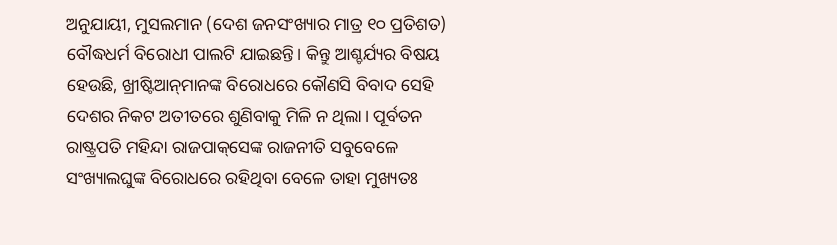ଅନୁଯାୟୀ, ମୁସଲମାନ (ଦେଶ ଜନସଂଖ୍ୟାର ମାତ୍ର ୧୦ ପ୍ରତିଶତ) ବୌଦ୍ଧଧର୍ମ ବିରୋଧୀ ପାଲଟି ଯାଇଛନ୍ତି। କିନ୍ତୁ ଆଶ୍ଚର୍ଯ୍ୟର ବିଷୟ ହେଉଛି, ଖ୍ରୀଷ୍ଟିଆନ୍‌ମାନଙ୍କ ବିରୋଧରେ କୌଣସି ବିବାଦ ସେହି ଦେଶର ନିକଟ ଅତୀତରେ ଶୁଣିବାକୁ ମିଳି ନ ଥିଲା। ପୂର୍ବତନ ରାଷ୍ଟ୍ରପତି ମହିନ୍ଦା ରାଜପାକ୍‌ସେଙ୍କ ରାଜନୀତି ସବୁବେଳେ ସଂଖ୍ୟାଲଘୁଙ୍କ ବିରୋଧରେ ରହିଥିବା ବେଳେ ତାହା ମୁଖ୍ୟତଃ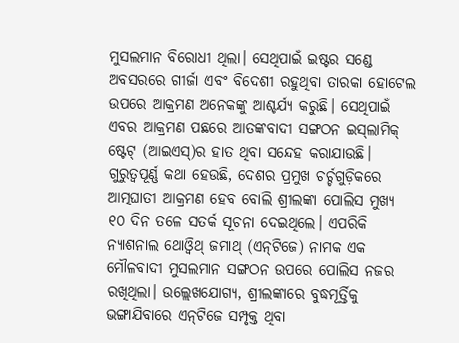ମୁସଲମାନ ବିରୋଧୀ ଥିଲା। ସେଥିପାଇଁ ଇଷ୍ଟର ସଣ୍ଡେ ଅବସରରେ ଗୀର୍ଜା ଏବଂ ବିଦେଶୀ ରହୁଥିବା ତାରକା ହୋଟେଲ ଉପରେ ଆକ୍ରମଣ ଅନେକଙ୍କୁ ଆଶ୍ଚର୍ଯ୍ୟ କରୁଛି। ସେଥିପାଇଁ ଏବର ଆକ୍ରମଣ ପଛରେ ଆତଙ୍କବାଦୀ ସଙ୍ଗଠନ ଇସ୍‌ଲାମିକ୍‌ ଷ୍ଟେଟ୍‌ (ଆଇଏସ୍‌)ର ହାତ ଥିବା ସନ୍ଦେହ କରାଯାଉଛି।  ଗୁରୁତ୍ୱପୂର୍ଣ୍ଣ କଥା ହେଉଛି, ଦେଶର ପ୍ରମୁଖ ଚର୍ଚ୍ଚଗୁଡ଼ିକରେ ଆତ୍ମଘାତୀ ଆକ୍ରମଣ ହେବ ବୋଲି ଶ୍ରୀଲଙ୍କା ପୋଲିସ ମୁଖ୍ୟ ୧୦ ଦିନ ତଳେ ସତର୍କ ସୂଚନା ଦେଇଥିଲେ। ଏପରିକି ନ୍ୟାଶନାଲ ଥୋଓ୍ବିଥ୍‌ ଜମାଥ୍‌ (ଏନ୍‌ଟିଜେ) ନାମକ ଏକ ମୌଳବାଦୀ ମୁସଲମାନ ସଙ୍ଗଠନ ଉପରେ ପୋଲିସ ନଜର ରଖିଥିଲା। ଉଲ୍ଲେଖଯୋଗ୍ୟ, ଶ୍ରୀଲଙ୍କାରେ ବୁଦ୍ଧମୂର୍ତ୍ତିକୁ ଭଙ୍ଗାଯିବାରେ ଏନ୍‌ଟିଜେ ସମ୍ପୃକ୍ତ ଥିବା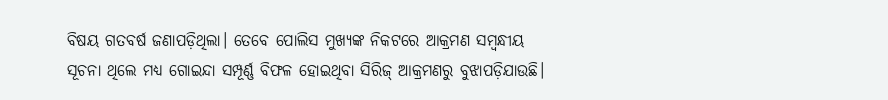ବିଷୟ ଗତବର୍ଷ ଜଣାପଡ଼ିଥିଲା। ତେବେ ପୋଲିସ ମୁଖ୍ୟଙ୍କ ନିକଟରେ ଆକ୍ରମଣ ସମ୍ବନ୍ଧୀୟ ସୂଚନା ଥିଲେ ମଧ୍ୟ ଗୋଇନ୍ଦା ସମ୍ପୂର୍ଣ୍ଣ ବିଫଳ ହୋଇଥିବା ସିରିଜ୍‌ ଆକ୍ରମଣରୁ ବୁଝାପଡ଼ିଯାଉଛି।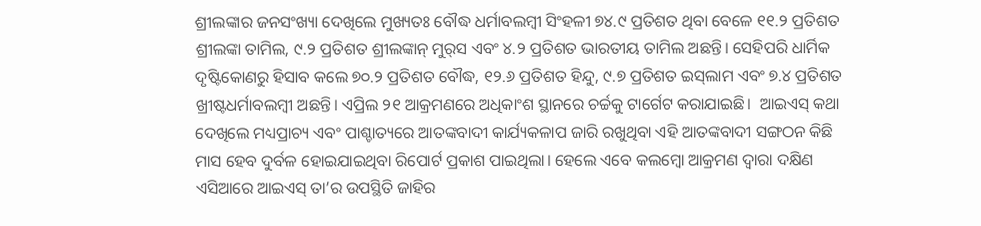ଶ୍ରୀଲଙ୍କାର ଜନସଂଖ୍ୟା ଦେଖିଲେ ମୁଖ୍ୟତଃ ବୌଦ୍ଧ ଧର୍ମାବଲମ୍ବୀ ସିଂହଳୀ ୭୪.୯ ପ୍ରତିଶତ ଥିବା ବେଳେ ୧୧.୨ ପ୍ରତିଶତ  ଶ୍ରୀଲଙ୍କା ତାମିଲ, ୯.୨ ପ୍ରତିଶତ ଶ୍ରୀଲଙ୍କାନ୍‌ ମୁର୍‌ସ ଏବଂ ୪.୨ ପ୍ରତିଶତ ଭାରତୀୟ ତାମିଲ ଅଛନ୍ତି। ସେହିପରି ଧାର୍ମିକ ଦୃଷ୍ଟିକୋଣରୁ ହିସାବ କଲେ ୭୦.୨ ପ୍ରତିଶତ ବୌଦ୍ଧ, ୧୨.୬ ପ୍ରତିଶତ ହିନ୍ଦୁ, ୯.୭ ପ୍ରତିଶତ ଇସ୍‌ଲାମ ଏବଂ ୭.୪ ପ୍ରତିଶତ ଖ୍ରୀଷ୍ଟଧର୍ମାବଲମ୍ବୀ ଅଛନ୍ତି। ଏପ୍ରିଲ ୨୧ ଆକ୍ରମଣରେ ଅଧିକାଂଶ ସ୍ଥାନରେ ଚର୍ଚ୍ଚକୁ ଟାର୍ଗେଟ କରାଯାଇଛି।  ଆଇଏସ୍‌ କଥା ଦେଖିଲେ ମଧ୍ୟପ୍ରାଚ୍ୟ ଏବଂ ପାଶ୍ଚାତ୍ୟରେ ଆତଙ୍କବାଦୀ କାର୍ଯ୍ୟକଳାପ ଜାରି ରଖୁଥିବା ଏହି ଆତଙ୍କବାଦୀ ସଙ୍ଗଠନ କିଛି ମାସ ହେବ ଦୁର୍ବଳ ହୋଇଯାଇଥିବା ରିପୋର୍ଟ ପ୍ରକାଶ ପାଇଥିଲା। ହେଲେ ଏବେ କଲମ୍ବୋ ଆକ୍ରମଣ ଦ୍ୱାରା ଦକ୍ଷିଣ ଏସିଆରେ ଆଇଏସ୍‌ ତା’ର ଉପସ୍ଥିତି ଜାହିର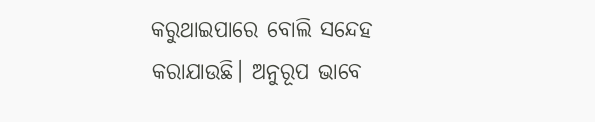କରୁଥାଇପାରେ ବୋଲି ସନ୍ଦେହ କରାଯାଉଛି। ଅନୁରୂପ ଭାବେ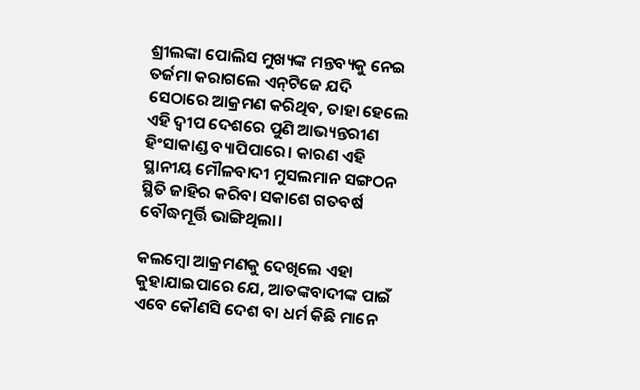ଶ୍ରୀଲଙ୍କା ପୋଲିସ ମୁଖ୍ୟଙ୍କ ମନ୍ତବ୍ୟକୁ ନେଇ ତର୍ଜମା କରାଗଲେ ଏନ୍‌ଟିଜେ ଯଦି ସେଠାରେ ଆକ୍ରମଣ କରିଥିବ, ତାହା ହେଲେ ଏହି ଦ୍ୱୀପ ଦେଶରେ ପୁଣି ଆଭ୍ୟନ୍ତରୀଣ ହିଂସାକାଣ୍ଡ ବ୍ୟାପିପାରେ। କାରଣ ଏହି ସ୍ଥାନୀୟ ମୌଳବାଦୀ ମୁସଲମାନ ସଙ୍ଗଠନ ସ୍ଥିତି ଜାହିର କରିବା ସକାଶେ ଗତବର୍ଷ ବୌଦ୍ଧମୂର୍ତ୍ତି ଭାଙ୍ଗିଥିଲା।

କଲମ୍ବୋ ଆକ୍ରମଣକୁ ଦେଖିଲେ ଏହା କୁହାଯାଇପାରେ ଯେ, ଆତଙ୍କବାଦୀଙ୍କ ପାଇଁ ଏବେ କୌଣସି ଦେଶ ବା ଧର୍ମ କିଛି ମାନେ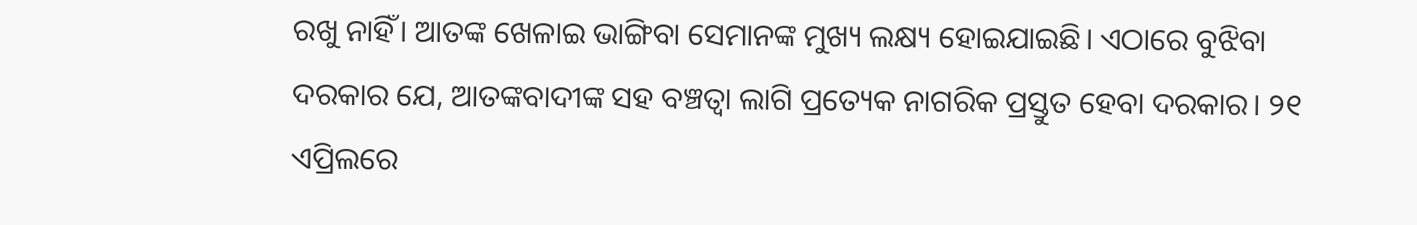ରଖୁ ନାହିଁ। ଆତଙ୍କ ଖେଳାଇ ଭାଙ୍ଗିବା ସେମାନଙ୍କ ମୁଖ୍ୟ ଲକ୍ଷ୍ୟ ହୋଇଯାଇଛି। ଏଠାରେ ବୁଝିବା ଦରକାର ଯେ, ଆତଙ୍କବାଦୀଙ୍କ ସହ ବଞ୍ଚତ୍ବା ଲାଗି ପ୍ରତ୍ୟେକ ନାଗରିକ ପ୍ରସ୍ତୁତ ହେବା ଦରକାର। ୨୧ ଏପ୍ରିଲରେ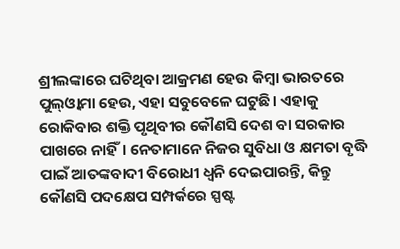ଶ୍ରୀଲଙ୍କାରେ ଘଟିଥିବା ଆକ୍ରମଣ ହେଉ କିମ୍ବା ଭାରତରେ ପୁଲ୍‌ଓ୍ବାମା ହେଉ, ଏହା ସବୁବେଳେ ଘଟୁଛି। ଏହାକୁ ରୋକିବାର ଶକ୍ତି ପୃଥିବୀର କୌଣସି ଦେଶ ବା ସରକାର ପାଖରେ ନାହିଁ। ନେତାମାନେ ନିଜର ସୁବିଧା ଓ କ୍ଷମତା ବୃଦ୍ଧି ପାଇଁ ଆତଙ୍କବାଦୀ ବିରୋଧୀ ଧ୍ୱନି ଦେଇପାରନ୍ତି, କିନ୍ତୁ କୌଣସି ପଦକ୍ଷେପ ସମ୍ପର୍କରେ ସ୍ପଷ୍ଟ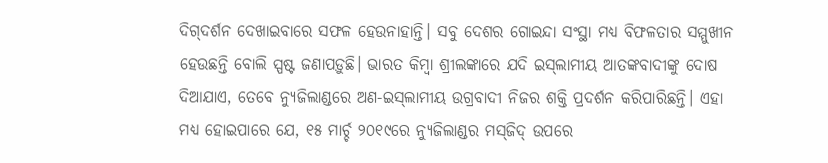ଦିଗ୍‌ଦର୍ଶନ ଦେଖାଇବାରେ ସଫଳ ହେଉନାହାନ୍ତି। ସବୁ ଦେଶର ଗୋଇନ୍ଦା ସଂସ୍ଥା ମଧ୍ୟ ବିଫଳତାର ସମ୍ମୁଖୀନ ହେଉଛନ୍ତି ବୋଲି ସ୍ପଷ୍ଟ ଜଣାପଡ଼ୁଛି। ଭାରତ କିମ୍ବା ଶ୍ରୀଲଙ୍କାରେ ଯଦି ଇସ୍‌ଲାମୀୟ ଆତଙ୍କବାଦୀଙ୍କୁ ଦୋଷ ଦିଆଯାଏ, ତେବେ ନ୍ୟୁଜିଲାଣ୍ଡରେ ଅଣ-ଇସ୍‌ଲାମୀୟ ଉଗ୍ରବାଦୀ ନିଜର ଶକ୍ତି ପ୍ରଦର୍ଶନ କରିପାରିଛନ୍ତି। ଏହା ମଧ୍ୟ ହୋଇପାରେ ଯେ, ୧୫ ମାର୍ଚ୍ଚ ୨୦୧୯ରେ ନ୍ୟୁଜିଲାଣ୍ଡର ମସ୍‌ଜିଦ୍‌ ଉପରେ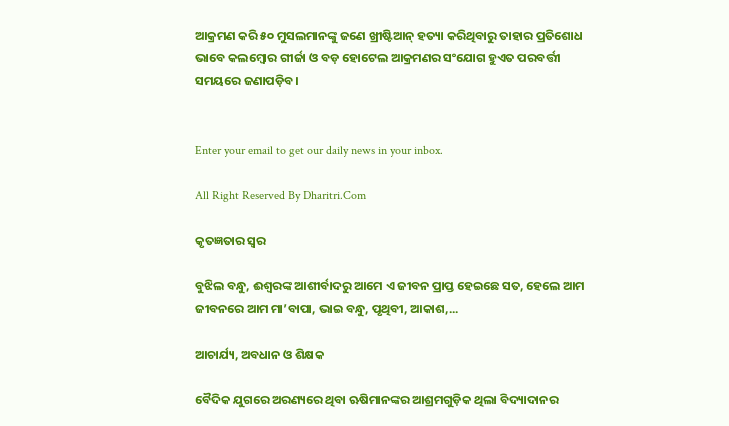ଆକ୍ରମଣ କରି ୫୦ ମୁସଲମାନଙ୍କୁ ଜଣେ ଖ୍ରୀଷ୍ଟିଆନ୍‌ ହତ୍ୟା କରିଥିବାରୁ ତାହାର ପ୍ରତିଶୋଧ ଭାବେ କଲମ୍ବୋର ଗୀର୍ଜା ଓ ବଡ଼ ହୋଟେଲ ଆକ୍ରମଣର ସଂଯୋଗ ହୁଏତ ପରବର୍ତ୍ତୀ ସମୟରେ ଜଣାପଡ଼ିବ।


Enter your email to get our daily news in your inbox.

All Right Reserved By Dharitri.Com

କୃତଜ୍ଞତାର ସ୍ବର

ବୁଝିଲ ବନ୍ଧୁ, ଈଶ୍ବରଙ୍କ ଆଶୀର୍ବାଦରୁ ଆମେ ଏ ଜୀବନ ପ୍ରାପ୍ତ ହେଇଛେ ସତ, ହେଲେ ଆମ ଜୀବନରେ ଆମ ମା’ବାପା, ଭାଇ ବନ୍ଧୁ, ପୃଥିବୀ, ଆକାଶ,...

ଆଚାର୍ଯ୍ୟ, ଅବଧାନ ଓ ଶିକ୍ଷକ

ବୈଦିକ ଯୁଗରେ ଅରଣ୍ୟରେ ଥିବା ଋଷିମାନଙ୍କର ଆଶ୍ରମଗୁଡ଼ିକ ଥିଲା ବିଦ୍ୟାଦାନର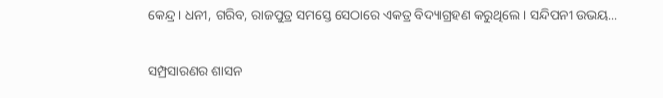କେନ୍ଦ୍ର। ଧନୀ, ଗରିବ, ରାଜପୁତ୍ର ସମସ୍ତେ ସେଠାରେ ଏକତ୍ର ବିଦ୍ୟାଗ୍ରହଣ କରୁଥିଲେ। ସନ୍ଦିପନୀ ଉଭୟ...

ସମ୍ପ୍ରସାରଣର ଶାସନ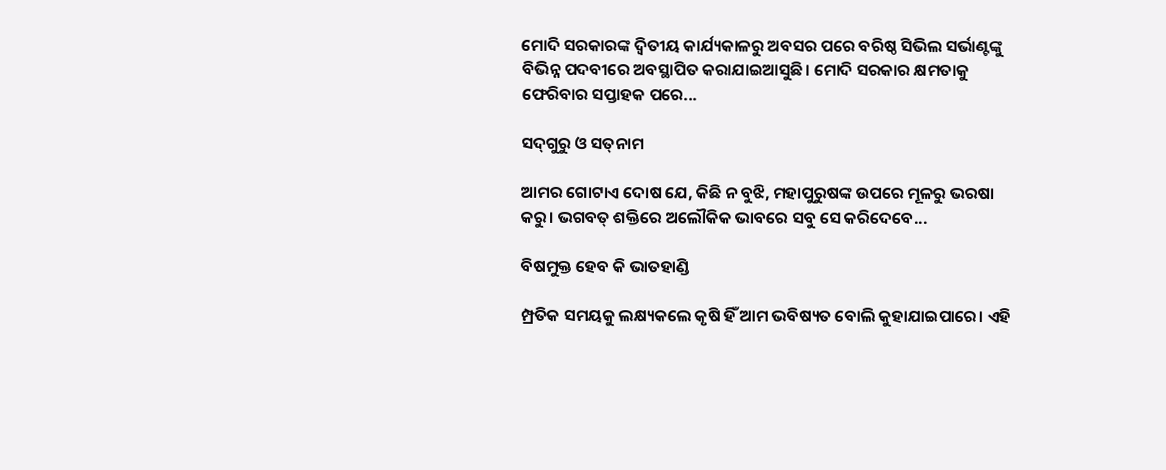ମୋଦି ସରକାରଙ୍କ ଦ୍ୱିତୀୟ କାର୍ଯ୍ୟକାଳରୁ ଅବସର ପରେ ବରିଷ୍ଠ ସିଭିଲ ସର୍ଭାଣ୍ଟଙ୍କୁ ବିଭିନ୍ନ ପଦବୀରେ ଅବସ୍ଥାପିତ କରାଯାଇଆସୁଛି। ମୋଦି ସରକାର କ୍ଷମତାକୁ ଫେରିବାର ସପ୍ତାହକ ପରେ...

ସଦ୍‌ଗୁରୁ ଓ ସତ୍‌ନାମ

ଆମର ଗୋଟାଏ ଦୋଷ ଯେ, କିଛି ନ ବୁଝି, ମହାପୁରୁଷଙ୍କ ଉପରେ ମୂଳରୁ ଭରଷା କରୁ। ଭଗବତ୍‌ ଶକ୍ତିରେ ଅଲୌକିକ ଭାବରେ ସବୁ ସେ କରିଦେବେ...

ବିଷମୁକ୍ତ ହେବ କି ଭାତହାଣ୍ଡି

ମ୍ପ୍ରତିକ ସମୟକୁ ଲକ୍ଷ୍ୟକଲେ କୃଷି ହିଁ ଆମ ଭବିଷ୍ୟତ ବୋଲି କୁହାଯାଇପାରେ। ଏହି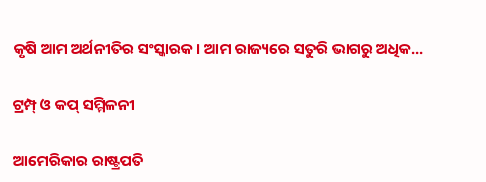କୃଷି ଆମ ଅର୍ଥନୀତିର ସଂସ୍କାରକ। ଆମ ରାଜ୍ୟରେ ସତୁରି ଭାଗରୁ ଅଧିକ...

ଟ୍ରମ୍ପ୍‌ ଓ କପ୍‌ ସମ୍ମିଳନୀ

ଆମେରିକାର ରାଷ୍ଟ୍ରପତି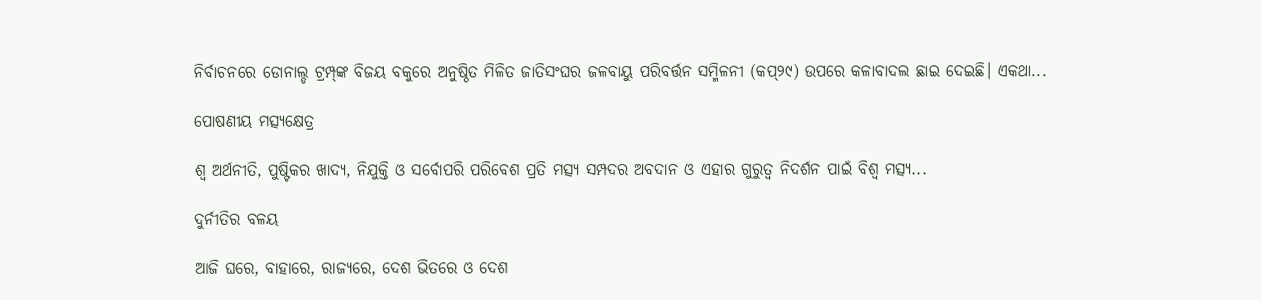ନିର୍ବାଚନରେ ଡୋନାଲ୍ଡ ଟ୍ରମ୍ପ୍‌ଙ୍କ ବିଜୟ ବକୁରେ ଅନୁଷ୍ଠିତ ମିଳିତ ଜାତିସଂଘର ଜଳବାୟୁ ପରିବର୍ତ୍ତନ ସମ୍ମିଳନୀ (କପ୍‌୨୯) ଉପରେ କଳାବାଦଲ ଛାଇ ଦେଇଛି। ଏକଥା...

ପୋଷଣୀୟ ମତ୍ସ୍ୟକ୍ଷେତ୍ର

ଶ୍ୱ ଅର୍ଥନୀତି, ପୁଷ୍ଟିକର ଖାଦ୍ୟ, ନିଯୁକ୍ତି ଓ ସର୍ବୋପରି ପରିବେଶ ପ୍ରତି ମତ୍ସ୍ୟ ସମ୍ପଦର ଅବଦାନ ଓ ଏହାର ଗୁରୁତ୍ୱ ନିଦର୍ଶନ ପାଇଁ ବିଶ୍ୱ ମତ୍ସ୍ୟ...

ଦୁର୍ନୀତିର ବଳୟ

ଆଜି ଘରେ, ବାହାରେ, ରାଜ୍ୟରେ, ଦେଶ ଭିତରେ ଓ ଦେଶ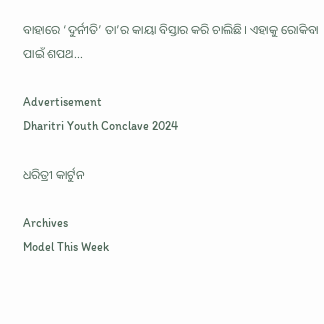ବାହାରେ ‘ଦୁର୍ନୀତି’ ତା’ର କାୟା ବିସ୍ତାର କରି ଚାଲିଛି। ଏହାକୁ ରୋକିବା ପାଇଁ ଶପଥ...

Advertisement
Dharitri Youth Conclave 2024

ଧରିତ୍ରୀ କାର୍ଟୁନ

Archives
Model This Week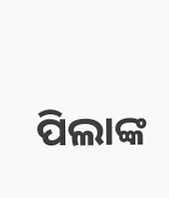ପିଲାଙ୍କ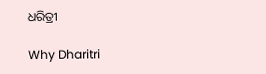ଧରିତ୍ରୀ

Why Dharitri